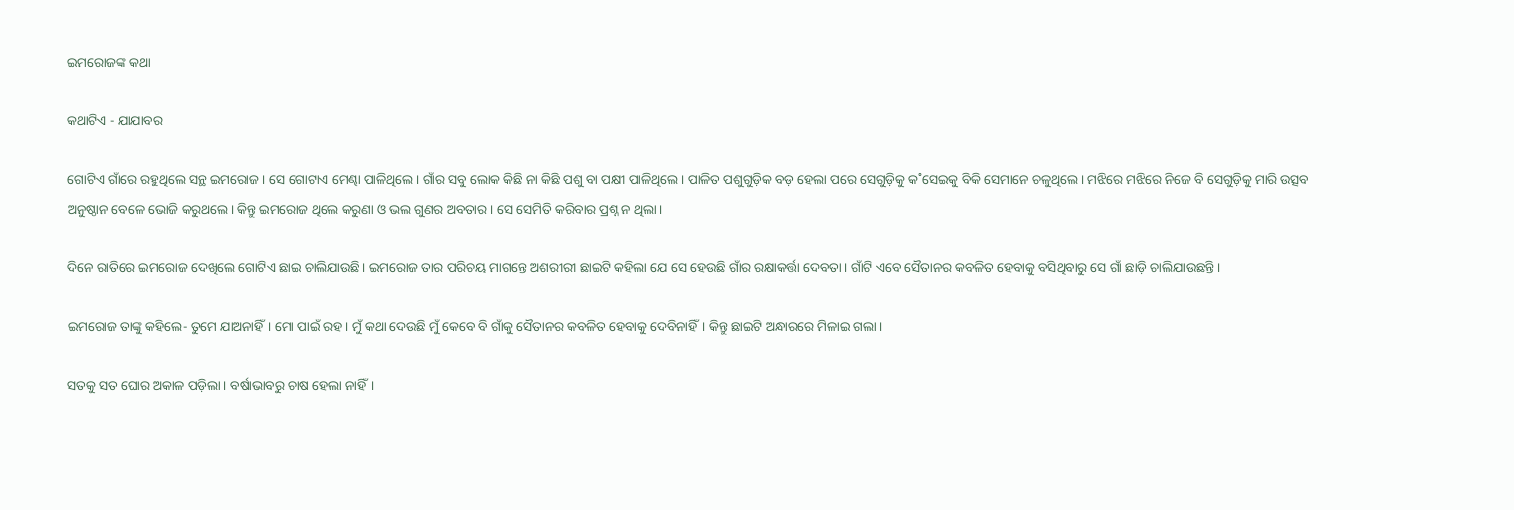ଇମରୋଜଙ୍କ କଥା

କଥାଟିଏ - ଯାଯାବର

ଗୋଟିଏ ଗାଁରେ ରହୁଥିଲେ ସନ୍ଥ ଇମରୋଜ। ସେ ଗୋଟାଏ ମେଣ୍ଢା ପାଳିଥିଲେ। ଗାଁର ସବୁ ଲୋକ କିଛି ନା କିଛି ପଶୁ ବା ପକ୍ଷୀ ପାଳିଥିଲେ। ପାଳିତ ପଶୁଗୁଡ଼ିକ ବଡ଼ ହେଲା ପରେ ସେଗୁଡ଼ିକୁ କ˚ସେଇକୁ ବିକି ସେମାନେ ଚଳୁଥିଲେ। ମଝିରେ ମଝିରେ ନିଜେ ବି ସେଗୁଡ଼ିକୁ ମାରି ଉତ୍ସବ ଅନୁଷ୍ଠାନ ବେଳେ ଭୋଜି କରୁଥଲେ। କିନ୍ତୁ ଇମରୋଜ ଥିଲେ କରୁଣା ଓ ଭଲ ଗୁଣର ଅବତାର। ସେ ସେମିତି କରିବାର ପ୍ରଶ୍ନ ନ ଥିଲା।

ଦିନେ ରାତିରେ ଇମରୋଜ ଦେଖିଲେ ଗୋଟିଏ ଛାଇ ଚାଲିଯାଉଛି। ଇମରୋଜ ତାର ପରିଚୟ ମାଗନ୍ତେ ଅଶରୀରୀ ଛାଇଟି କହିଲା ଯେ ସେ ହେଉଛି ଗାଁର ରକ୍ଷାକର୍ତ୍ତା ଦେବତା। ଗାଁଟି ଏବେ ସୈତାନର କବଳିତ ହେବାକୁ ବସିଥିବାରୁ ସେ ଗାଁ ଛାଡ଼ି ଚାଲିଯାଉଛନ୍ତି।

ଇମରୋଜ ତାଙ୍କୁ କହିଲେ- ତୁମେ ଯାଅନାହିଁ। ମୋ ପାଇଁ ରହ। ମୁଁ କଥା ଦେଉଛି ମୁଁ କେବେ ବି ଗାଁକୁ ସୈତାନର କବଳିତ ହେବାକୁ ଦେବିନାହିଁ। କିନ୍ତୁ ଛାଇଟି ଅନ୍ଧାରରେ ମିଳାଇ ଗଲା।

ସତକୁ ସତ ଘୋର ଅକାଳ ପଡ଼ିଲା। ବର୍ଷାଭାବରୁ ଚାଷ ହେଲା ନାହିଁ।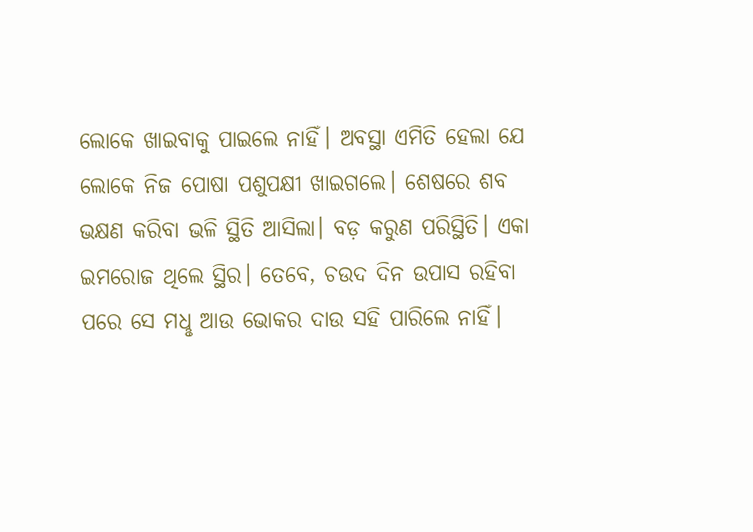ଲୋକେ ଖାଇବାକୁ ପାଇଲେ ନାହିଁ। ଅବସ୍ଥା ଏମିତି ହେଲା ଯେ ଲୋକେ ନିଜ ପୋଷା ପଶୁପକ୍ଷୀ ଖାଇଗଲେ। ଶେଷରେ ଶବ ଭକ୍ଷଣ କରିବା ଭଳି ସ୍ଥିତି ଆସିଲା। ବଡ଼ କରୁଣ ପରିସ୍ଥିତି। ଏକା ଇମରୋଜ ଥିଲେ ସ୍ଥିର। ତେବେ, ଚଉଦ ଦିନ ଉପାସ ରହିବା ପରେ ସେ ମଧୢ ଆଉ ଭୋକର ଦାଉ ସହି ପାରିଲେ ନାହିଁ।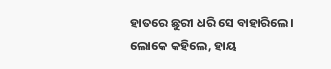ହାତରେ ଛୁରୀ ଧରି ସେ ବାହାରିଲେ। ଲୋକେ କହିଲେ, ହାୟ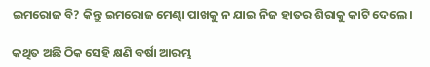ଇମରୋଜ ବି? କିନ୍ତୁ ଇମରୋଜ ମେଣ୍ଢା ପାଖକୁ ନ ଯାଇ ନିଜ ହାତର ଶିରାକୁ କାଟି ଦେଲେ।

କଥିତ ଅଛି ଠିକ ସେହି କ୍ଷଣି ବର୍ଷା ଆରମ୍ଭ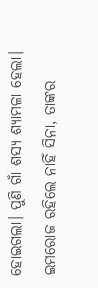ହୋଇଗଲା। ପୁଣି ଗାଁ ଶସ୍ୟ ଶ୍ୟାମଳା ହେଲା। ଇମରୋଜ ରହିଲେ ନାହିଁ ସିନା, ତାଙ୍କର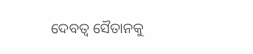ଦେବତ୍ବ ସୈତାନକୁ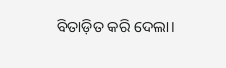ବିତାଡ଼ିତ କରି ଦେଲା।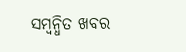ସମ୍ବନ୍ଧିତ ଖବର